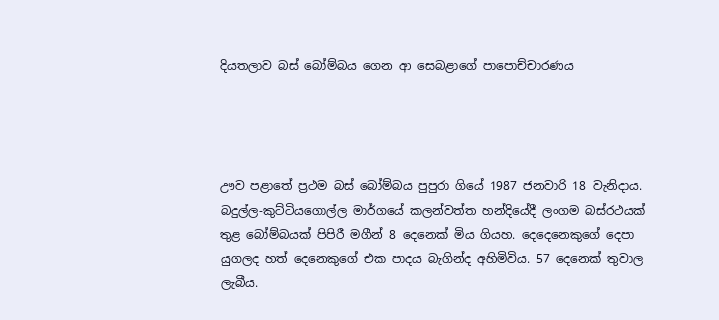දියතලාව බස් බෝම්බය ගෙන ආ සෙබළාගේ පාපොච්චාරණය




ඌව පළාතේ ප්‍රථම බස් බෝම්බය පුපුරා ගියේ 1987 ජනවාරි 18 වැනිදාය. බදුල්ල-කුට්ටියගොල්ල මාර්ගයේ කලන්වත්ත හන්දියේදී ලංගම බස්රථයක් තුළ බෝම්බයක් පිපිරී මගීන් 8 දෙනෙක් මිය ගියහ. දෙදෙනෙකුගේ දෙපා යුගලද හත් දෙනෙකුගේ එක පාදය බැගින්ද අහිමිවිය. 57 දෙනෙක් තුවාල ලැබීය.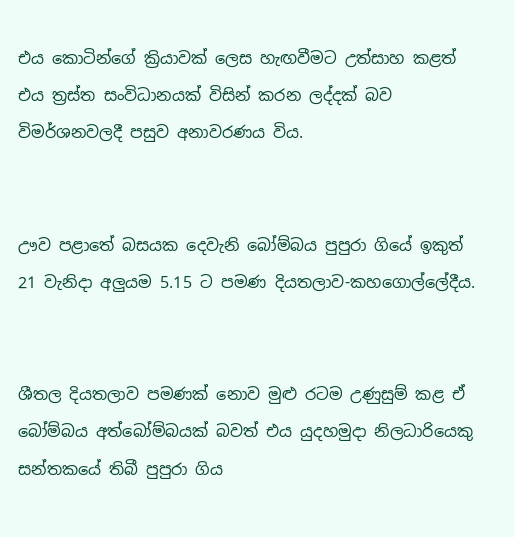එය කොටින්ගේ ක්‍රියාවක් ලෙස හැඟවීමට උත්සාහ කළත් එය ත්‍රස්ත සංවිධානයක් විසින් කරන ලද්දක් බව විමර්ශනවලදී පසුව අනාවරණය විය.


ඌව පළාතේ ‍බසයක දෙවැනි බෝම්බය පුපුරා ගියේ ඉකුත් 21 වැනිදා අලුයම 5.15 ට පමණ දියතලාව-කහගොල්ලේදීය.


ශීතල දියතලාව පමණක් නොව මුළු රටම උණුසුම් කළ ඒ බෝම්බය අත්බෝම්බයක් බවත් එය යුදහමුදා නිලධාරියෙකු සන්තකයේ තිබී පුපුරා ගිය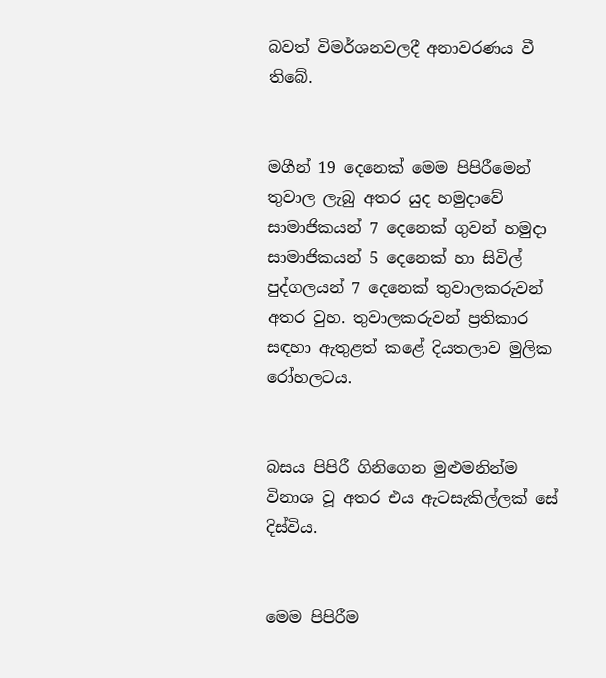බවත් විමර්ශනවලදී අනාවරණය වී තිබේ.


මගීන් 19 දෙනෙක් මෙම පිපිරීමෙන් තුවාල ලැබු අතර යුද හමුදාවේ සාමාජිකයන් 7 දෙනෙක් ගුවන් හමුදා සාමාජිකයන් 5 දෙනෙක් හා සිවිල් පුද්ගලයන් 7 දෙනෙක් තුවාලකරුවන් අතර වුහ. තුවාලකරුවන් ප්‍රතිකාර සඳහා ඇතුළත් කළේ දියතලාව මුලික රෝහලටය.


බසය පිපිරී ගිනිගෙන මුළුමනින්ම විනාශ වූ අතර එය ඇටසැකිල්ලක් සේ දිස්විය.


මෙම පිපිරීම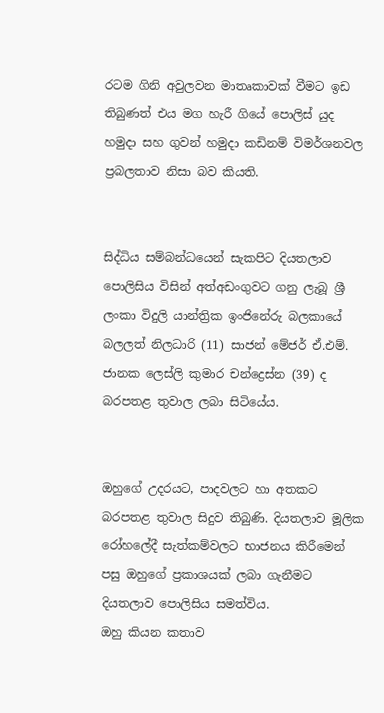රටම ගිනි අවුලවන මාතෘකාවක් වීමට ඉඩ තිබුණත් එය මග හැරී ගියේ පොලිස් යුද හමුදා සහ ගුවන් හමුදා කඩිනම් විමර්ශනවල ප්‍රබලතාව නිසා බව කියති.


සිද්ධිය සම්බන්ධයෙන් සැකපිට දියතලාව පොලිසිය විසින් අත්අඩංගුවට ගනු ලැබූ ශ්‍රී ලංකා විදුලි යාන්ත්‍රික ඉංජිනේරු බලකායේ බලලත් නිලධාරි (11) සාජන් මේජර් ඒ.එම්. ජානක ලෙස්ලි කුමාර චන්ද්‍රෙස්න (39) ද බරපතළ තුවාල ලබා සිටියේය.


ඔහුගේ උදරයට, පාදවලට හා අතකට බරපතළ තුවාල සිදුව තිබුණි. දියතලාව මූලික රෝහලේදී සැත්කම්වලට භාජනය කිරීමෙන් පසු ඔහු‍ගේ ප්‍රකාශයක් ලබා ගැනීමට දියතලාව පොලිසිය සමත්විය.
ඔහු කියන කතාව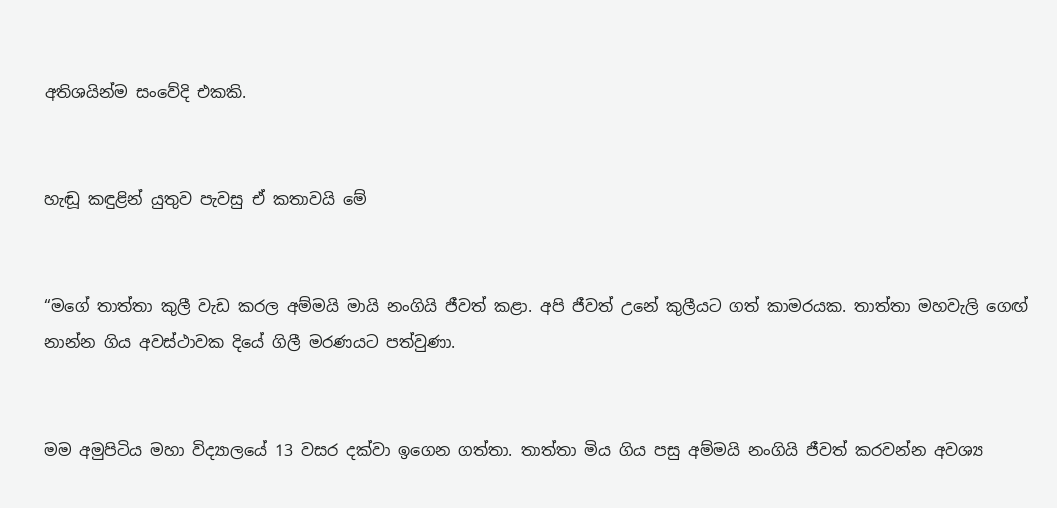අතිශයින්ම සංවේදි එකකි.


හැඬූ කඳුළින් යුතුව පැවසු ඒ කතාවයි මේ


“මගේ තාත්තා කුලී වැඩ කරල අම්මයි මායි නංගියි ජීවත් කළා. අපි ජීවත් උනේ කුලීයට ගත් කාමරයක. තාත්තා මහවැලි ගෙඟ් නාන්න ගිය අවස්ථාවක දියේ ගිලී මරණයට පත්වුණා.


මම අමුපිටිය මහා විද්‍යාලයේ 13 වසර දක්වා ඉගෙන ගත්තා. තාත්තා මිය ගිය පසු අම්මයි නංගියි ජීවත් කරවන්න අවශ්‍ය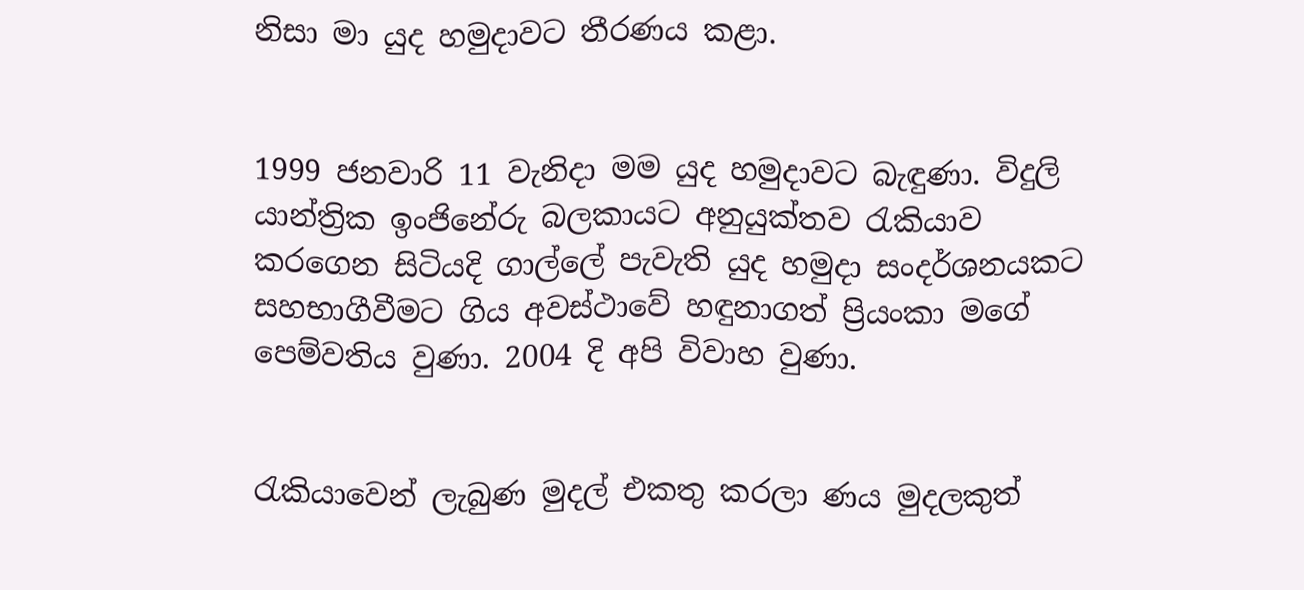නිසා මා යුද හමුදාවට තීරණය කළා.


1999 ජනවාරි 11 වැනිදා මම යුද හමුදාවට බැඳුණා. විදුලි යාන්ත්‍රික ඉංජිනේරු බලකායට අනුයුක්තව රැකියාව කරගෙන සිටියදි ගාල්ලේ පැවැති යුද හමුදා සංදර්ශනයකට සහභාගීවීමට ගිය අවස්ථාවේ හඳුනාගත් ප්‍රියංකා මගේ පෙම්වතිය වුණා. 2004 දි අපි විවාහ වුණා.


රැකියාවෙන් ලැබුණ මුදල් එකතු කරලා ණය මුදලකුත්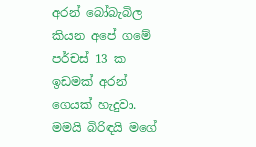අරන් බෝබැබිල කියන අපේ ගමේ පර්චස් 13 ක ඉඩමක් අරන් ගෙයක් හැදුවා. මමයි බිරිඳයි මගේ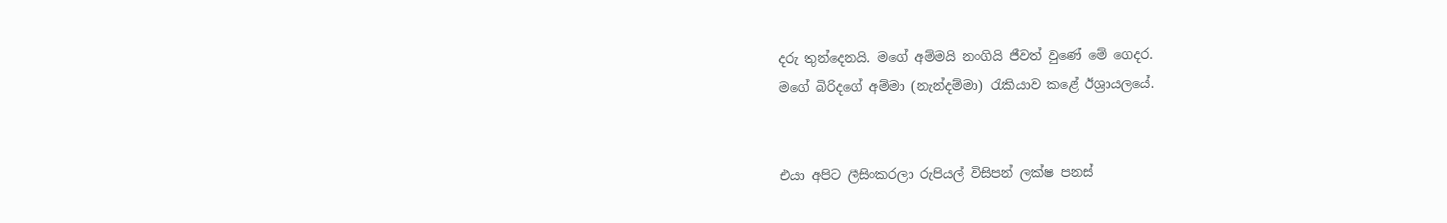දරු තුන්දෙනයි. මගේ අම්මයි නංගියි ජීවත් වුණේ මේ ගෙදර.
මගේ බිරිදගේ අම්මා (නැන්දම්මා) රැකියාව කළේ ඊශ්‍රායලයේ.


එයා අපිට ලීසිංකරලා රුපියල් විසිපන් ලක්ෂ පනස්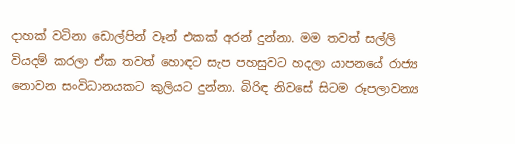දාහක් වටිනා ඩොල්පින් වෑන් එකක් අරන් දුන්නා. මම තවත් සල්ලි වියදම් කරලා ඒක තවත් හොඳට සැප පහසුවට හදලා යාපනයේ රාජ්‍ය නොවන සංවිධානයකට කුලියට දුන්නා. බිරිඳ නිවසේ සිටම රූපලාවන්‍ය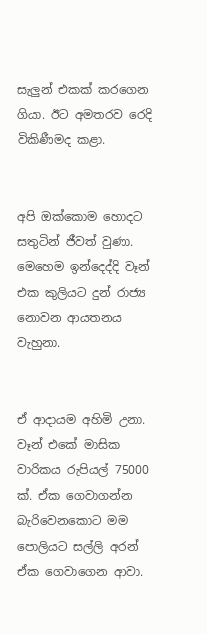සැලුන් එකක් කරගෙන ගියා. ඊට අමතරව රෙදි විකිණීමද කළා.


අපි ඔක්කොම හොදට සතුටින් ජීවත් වුණා.  මෙහෙම ඉන්දෙද්දි වෑන් එක කුලියට දුන් රාජ්‍ය නොවන ආයතනය වැහුනා.


ඒ ආදායම අහිමි උනා. වෑන් එකේ මාසික වාරිකය රුපියල් 75000 ක්. ඒක ගෙවාගන්න බැරිවෙනකොට මම පොලියට සල්ලි අරන් ඒක ගෙවාගෙන ආවා.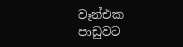වෑන්එක පාඩුවට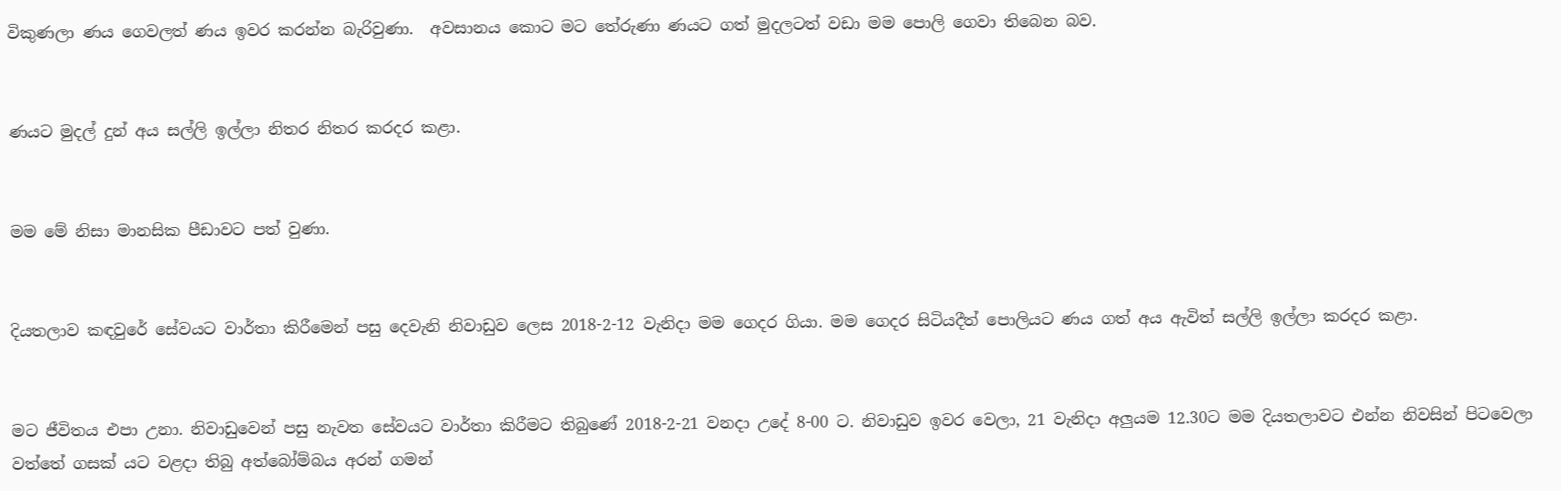විකුණලා ණය ගෙවලත් ණය ඉවර කරන්න බැරිවුණා.  අවසානය කොට මට තේරුණා ණයට ගත් මුදලටත් වඩා මම පොලි ගෙවා තිබෙන බව.


ණයට මුදල් දුන් අය සල්ලි ඉල්ලා නිතර නිතර කරදර කළා.


මම මේ නිසා මානසික පීඩාවට පත් වුණා.


දියතලාව කඳවුරේ සේවයට වාර්තා කිරීමෙන් පසු දෙවැනි නිවාඩුව ලෙස 2018-2-12 වැනිදා මම ගෙදර ගියා. මම ගෙදර සිටියදීත් පොලියට ණය ගත් අය ඇවිත් සල්ලි ඉල්ලා කරදර කළා.


මට ජීවිතය එපා උනා. නිවාඩුවෙන් පසු නැවත සේවයට වාර්තා කිරීමට තිබුණේ 2018-2-21 වනදා උදේ 8-00 ට. නිවාඩුව ඉවර වෙලා, 21 වැනිදා අලුයම 12.30ට මම දියතලාවට එන්න නිවසින් පිටවෙලා වත්තේ ගසක් යට වළදා තිබු අත්බෝම්බය අරන් ගමන්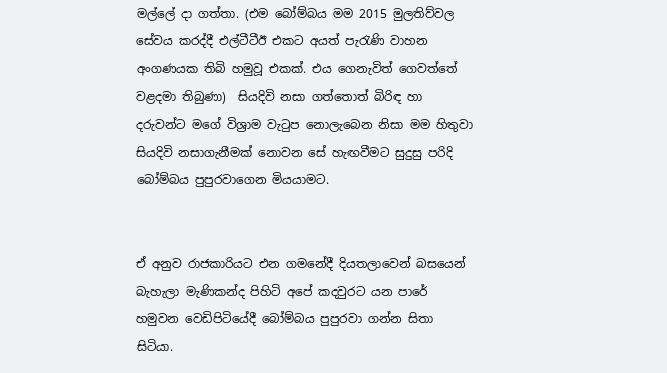මල්ලේ දා ගත්තා. (එම බෝම්බය මම 2015 මුලතිව්වල සේවය කරද්දී එල්ටීටීඊ එකට අයත් පැරැණි වාහන අංගණයක තිබි හමුවූ එකක්. එය ගෙනැවිත් ගෙවත්තේ වළදමා තිබුණා)  සියදිවි නසා ගත්තොත් බිරිඳ හා දරුවන්ට මගේ විශ්‍රාම වැටුප නොලැබෙන නිසා මම හිතුවා සියදිවි නසාගැනීමක් නොවන සේ හැඟවීමට සුදුසු පරිදි බෝම්බය පුපුරවාගෙන මියයාමට.


ඒ අනුව රාජකාරියට එන ගමනේදී දියතලාවෙන් බසයෙන් බැහැලා මැණිකන්ද පිහිටි අපේ කදවුරට යන පාරේ හමුවන වෙඩිපිටියේදී බෝම්බය පුපුරවා ගන්න සිතා සිටියා.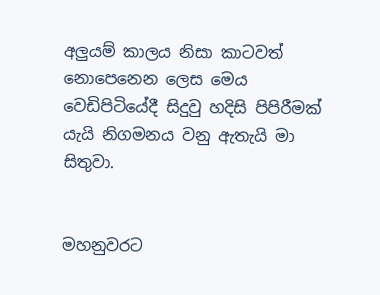අලුයම් කාලය නිසා කාටවත් නොපෙනෙන ලෙස මෙය වෙඩිපිටියේදී සිදුවු හදිසි පිපිරීමක් යැයි නිගමනය වනු ඇතැයි මා සිතුවා.


මහනුවරට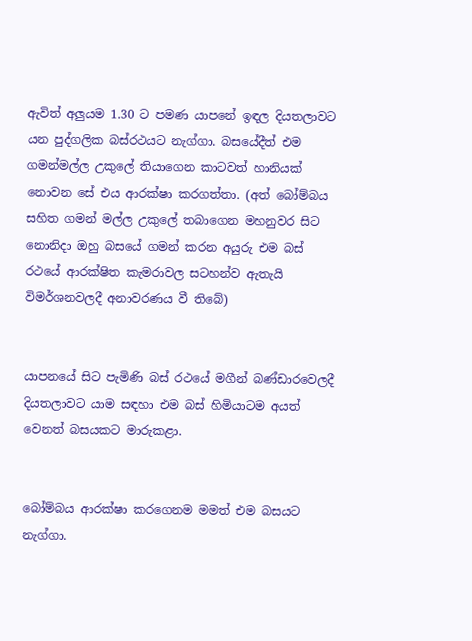ඇවිත් අලුයම 1.30 ට පමණ යාපනේ ඉඳල දියතලාවට යන පුද්ගලික බස්රථයට නැග්ගා. බසයේදීත් එම ගමන්මල්ල උකුලේ තියාගෙන කාටවත් හානියක් නොවන සේ එය ආරක්ෂා කරගත්තා. (අත් බෝම්බය සහිත ගමන් මල්ල උකුලේ තබාගෙන මහනුවර සිට නොනිදා ඔහු බසයේ ගමන් කරන අයුරු එම බස් රථයේ ආරක්ෂිත කැමරාවල සටහන්ව ඇතැයි විමර්ශනවලදී අනාවරණය වී තිබේ)


යාපනයේ සිට පැමිණි බස් රථයේ මගීන් බණ්ඩාරවෙලදී දියතලාවට යාම සඳහා එම බස් හිමියාටම අයත් වෙනත් බසයකට මාරුකළා.


බෝම්බය ආරක්ෂා කරගෙනම මමත් එම බසයට නැග්ගා.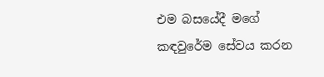එම බසයේදී මගේ කඳවුරේම සේවය කරන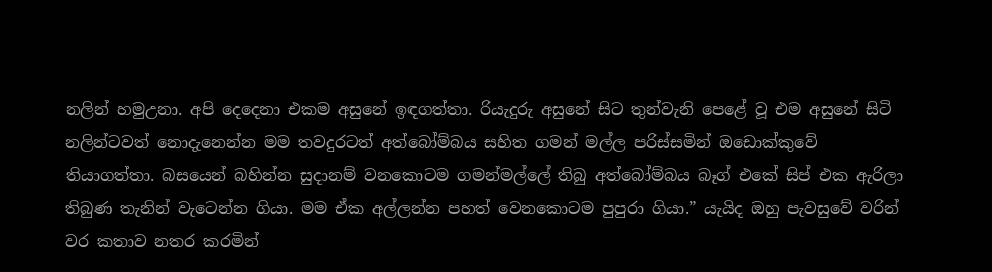නලින් හමුඋනා. අපි දෙදෙනා එකම අසුනේ ඉඳගත්තා. රියැදුරු අසුනේ සිට තුන්වැනි පෙළේ වූ එම අසුනේ සිටි නලින්ටවත් නොදැනෙන්න මම තවදුරටත් අත්බෝම්බය සහිත ගමන් මල්ල පරිස්සමින් ඔඩොක්කුවේ තියාගත්තා. බසයෙන් බහින්න සුදානම් වනකොටම ගමන්මල්ලේ තිබු අත්බෝම්බය බෑග් එකේ සිප් එක ඇරිලා තිබුණ තැනින් වැටෙන්න ගියා. මම ඒක අල්ලන්න පහත් වෙනකොටම පුපුරා ගියා.” යැයිද ඔහු පැවසුවේ වරින් වර කතාව නතර කරමින්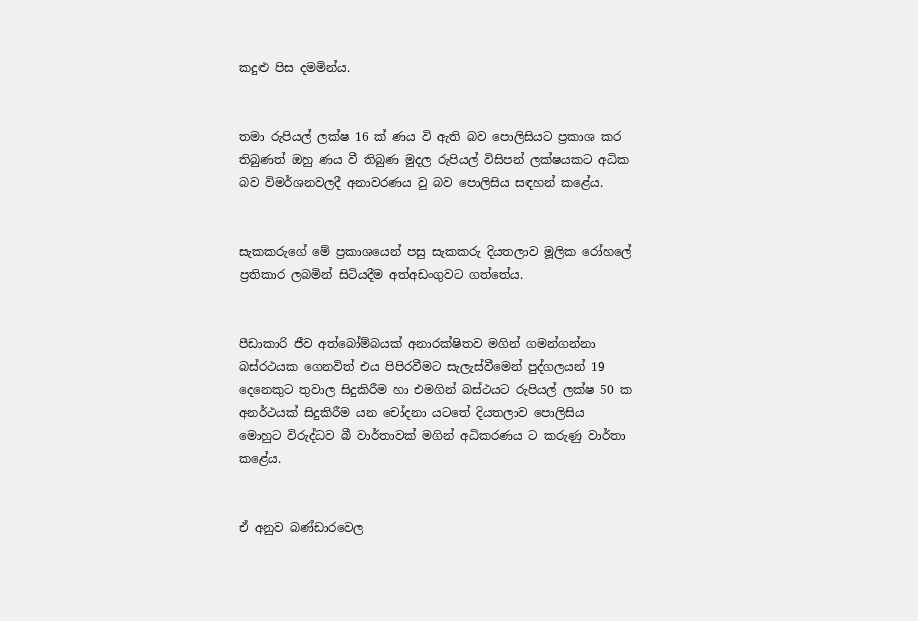කදුළු පිස දමමින්ය.


තමා රුපියල් ලක්ෂ 16 ක් ණය වි ඇති බව පොලිසියට ප්‍රකාශ කර තිබුණත් ඔහු ණය වී තිබුණ මුදල රුපියල් විසිපන් ලක්ෂයකට අධික බව විමර්ශනවලදී අනාවරණය වු බව පොලිසිය සඳහන් කළේය.


සැකකරුගේ මේ ප්‍රකාශයෙන් පසු සැකකරු දියතලාව මූලික රෝහලේ ප්‍රතිකාර ලබමින් සිටියදීම අත්අඩංගුවට ගත්තේය.


පීඩාකාරි ජීව අත්බෝම්බයක් අනාරක්ෂිතව මගින් ගමන්ගන්නා බස්රථයක ගෙනවිත් එය පිපිරවීමට සැලැස්වීමෙන් පුද්ගලයන් 19 දෙනෙකුට තුවාල සිදුකිරීම හා එමගින් බස්ථයට රුපියල් ලක්ෂ 50 ක අනර්ථයක් සිදුකිරීම යන චෝදනා යටතේ දියතලාව පොලිසිය මොහුට විරුද්ධව බී වාර්තාවක් මගින් අධිකරණය ට කරුණු වාර්තා කළේය.


ඒ අනුව බණ්ඩාරවෙල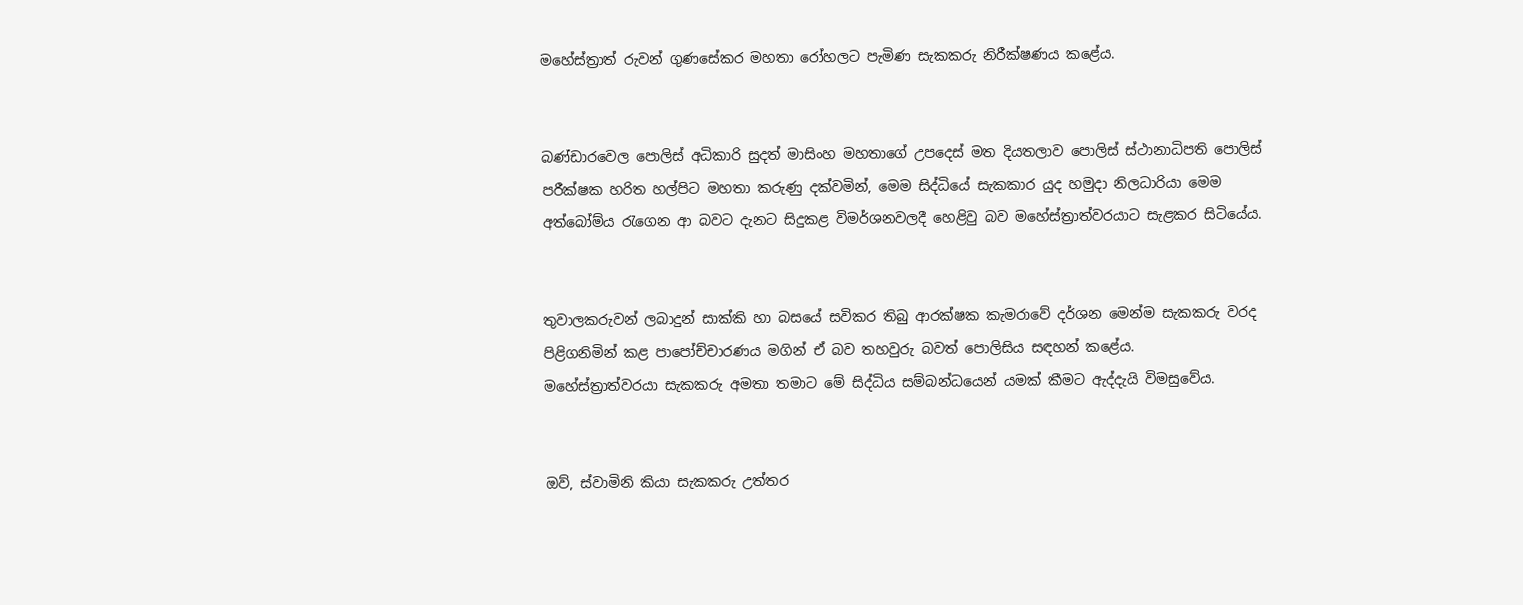මහේස්ත්‍රාත් රුවන් ගුණසේකර මහතා රෝහලට පැමිණ සැකකරු නිරීක්ෂණය කළේය.


බණ්ඩාරවෙල පොලිස් අධිකාරි සුදත් මාසිංහ මහතාගේ උපදෙස් මත දියතලාව පොලිස් ස්ථානාධිපති පොලිස් පරීක්ෂක හරිත හල්පිට මහතා කරුණු දක්වමින්, මෙම සිද්ධියේ සැකකාර යුද හමුදා නිලධාරියා මෙම අත්බෝම්ය රැගෙන ආ බවට දැනට සිදුකළ විමර්ශනවලදී හෙළිවු බව මහේස්ත්‍රාත්වරයාට සැළකර සිටියේය.


තුවාලකරුවන් ලබාදුන් සාක්කි හා බසයේ සවිකර තිබු ආරක්ෂක කැමරාවේ දර්ශන මෙන්ම සැකකරු වරද පිළිගනිමින් කළ පාපෝච්චාරණය මගින් ඒ බව තහවුරු බවත් පොලිසිය සඳහන් කළේය.
මහේස්ත්‍රාත්වරයා සැකකරු අමතා තමාට මේ සිද්ධිය සම්බන්ධයෙන් යමක් කීමට ඇද්දැයි විමසුවේය.


ඔව්, ස්වාමිනි කියා සැකකරු උත්තර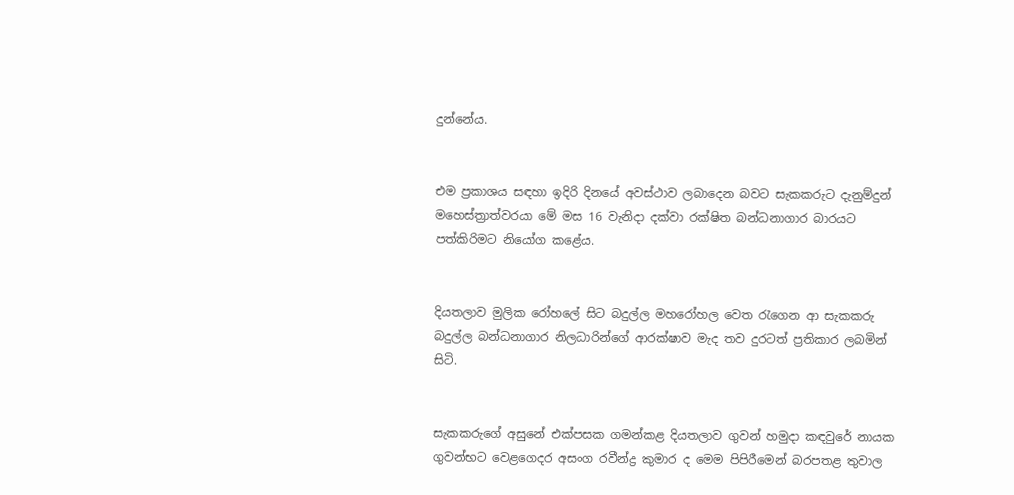දුන්නේය.


එම ප්‍රකාශය සඳහා ඉදිරි දිනයේ අවස්ථාව ලබාදෙන බවට සැකකරුට දැනුම්දුන් මහෙස්ත්‍රාත්වරයා මේ මස 16 වැනිදා දක්වා රක්ෂිත බන්ධනාගාර බාරයට පත්කිරිමට නියෝග කළේය.


දියතලාව මුලික රෝහලේ සිට බදුල්ල මහරෝහල වෙත රැගෙන ආ සැකකරු බදුල්ල බන්ධනාගාර නිලධාරින්ගේ ආරක්ෂාව මැද තව දුරටත් ප්‍රතිකාර ලබමින් සිටි.


සැකකරුගේ අසුනේ එක්පසක ගමන්කළ දියතලාව ගුවන් හමුදා කඳවුරේ නායක ගුවන්භට වෙළගෙදර අසංග රවීන්ද්‍ර කුමාර ද මෙම පිපිරීමෙන් බරපතළ තුවාල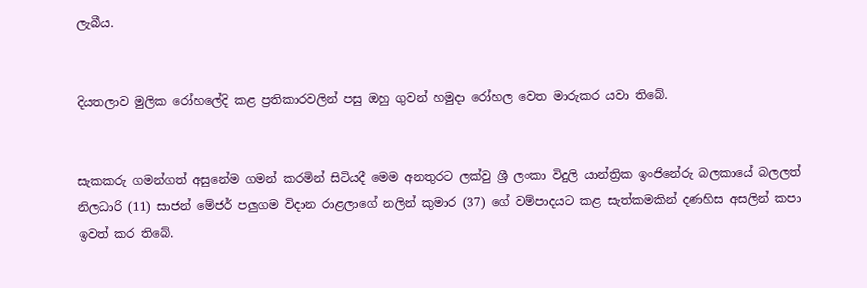ලැබීය.


දියතලාව මුලික රෝහලේදි කළ ප්‍රතිකාරවලින් පසු ඔහු ගුවන් හමුදා රෝහල වෙත මාරුකර යවා තිබේ.


සැකකරු ගමන්ගත් අසුනේම ගමන් කරමින් සිටියදී මෙම අනතුරට ලක්වු ශ්‍රී ලංකා විදුලි යාන්ත්‍රික ඉංජිනේරු බලකායේ බලලත් නිලධාරි (11) සාජන් මේජර් පලුගම විදාන රාළලාගේ නලින් කුමාර (37) ගේ වම්පාදයට කළ සැත්කමකින් දණහිස අසලින් කපා ඉවත් කර තිබේ.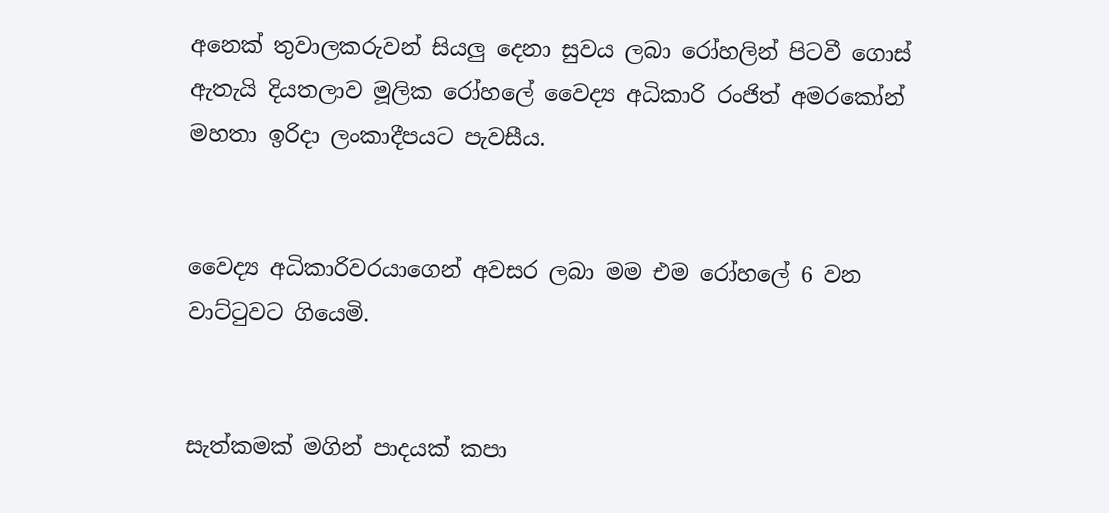අනෙක් තුවාලකරුවන් සියලු දෙනා සුවය ලබා රෝහලින් පිටවී ගොස් ඇතැයි දියතලාව මූලික රෝහලේ වෛද්‍ය අධිකාරි රංජිත් අමරකෝන් මහතා ඉරිදා ලංකාදීපයට පැවසීය.


වෛද්‍ය අධිකාරිවරයාගෙන් අවසර ලබා මම එම රෝහලේ 6 වන වාට්ටුවට ගියෙමි.


සැත්කමක් මගින් පාදයක් කපා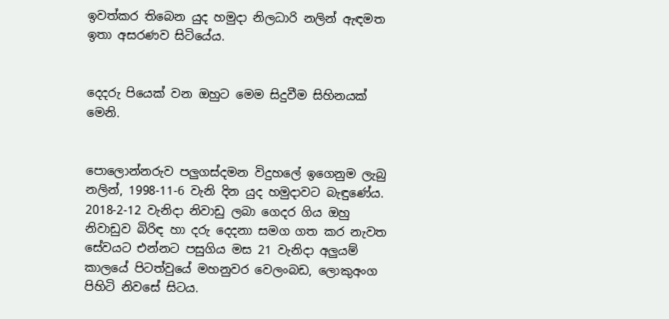ඉවත්කර තිබෙන යුද හමුදා නිලධාරි නලින් ඇඳමත ඉතා අසරණව සිටියේය.


දෙදරු පියෙක් වන ඔහුට මෙම සිදුවීම සිහිනයක් මෙනි.


පොලොන්නරුව පලුගස්දමන විදුහලේ ඉගෙනුම ලැබු නලින්, 1998-11-6 වැනි දින යුද හමුදාවට බැඳුණේය. 2018-2-12 වැනිදා නිවාඩු ලබා ගෙදර ගිය ඔහු නිවාඩුව බිරිඳ හා දරු දෙදනා සමග ගත කර නැවත සේවයට එන්නට පසුගිය මස 21 වැනිදා අලුයම් කාලයේ පිටත්වුයේ මහනුවර වෙලංබඩ, ලොකුඅංග පිහිටි නිවසේ සිටය.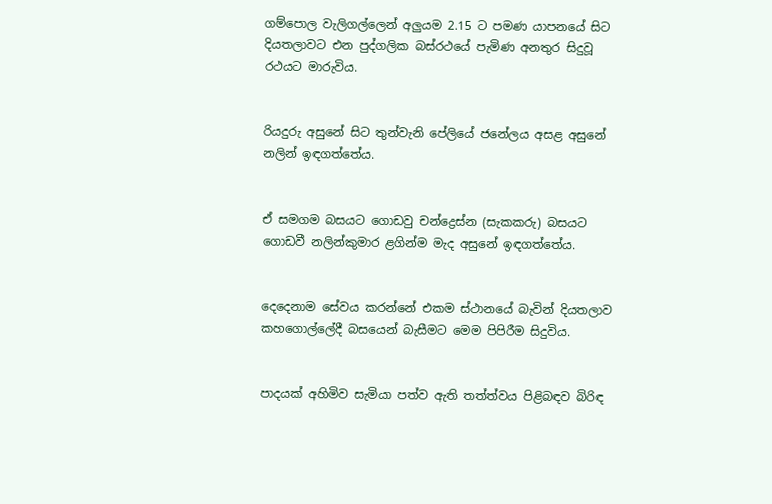ගම්පොල වැලිගල්ලෙන් අලුයම 2.15 ට පමණ යාපනයේ සිට දියතලාවට එන පුද්ගලික බස්රථයේ පැමිණ අනතුර සිදුවූ රථයට මාරුවිය.


රියදුරු අසුනේ සිට තුන්වැනි පේලියේ ජනේලය අසළ අසුනේ නලින් ඉඳගත්තේය.


ඒ සමගම බසයට ගොඩවු චන්ද්‍රෙස්න (සැකකරු) බසයට ගොඩවී නලින්කුමාර ළගින්ම මැද අසුනේ ඉඳගත්තේය.


දෙදෙනාම සේවය කරන්නේ එකම ස්ථානයේ බැවින් දියතලාව කහගොල්ලේදී බසයෙන් බැසීමට මෙම පිපිරීම සිදුවිය.


පාදයක් අහිමිව සැමියා පත්ව ඇති තත්ත්වය පිළිබඳව බිරිඳ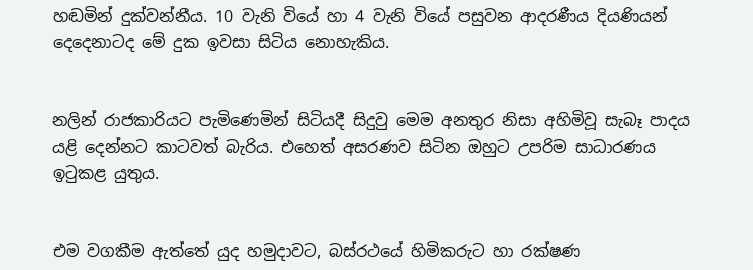හඬමින් දුක්වන්නීය. 10 වැනි වියේ හා 4 වැනි වියේ පසුවන ආදරණීය දියණියන් දෙදෙනාටද මේ දුක ඉවසා සිටිය නොහැකිය.


නලින් රාජකාරියට පැමිණෙමින් සිටියදී සිදුවු මෙම අනතුර නිසා අහිමිවූ සැබෑ පාදය යළි දෙන්නට කාටවත් බැරිය. එහෙත් අසරණව සිටින ඔහුට උපරිම සාධාරණය ඉටුකළ යුතුය.


එම වගකීම ඇත්තේ යුද හමුදාවට, බස්රථයේ හිමිකරුට හා රක්ෂණ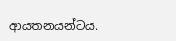ආයතනයන්ටය.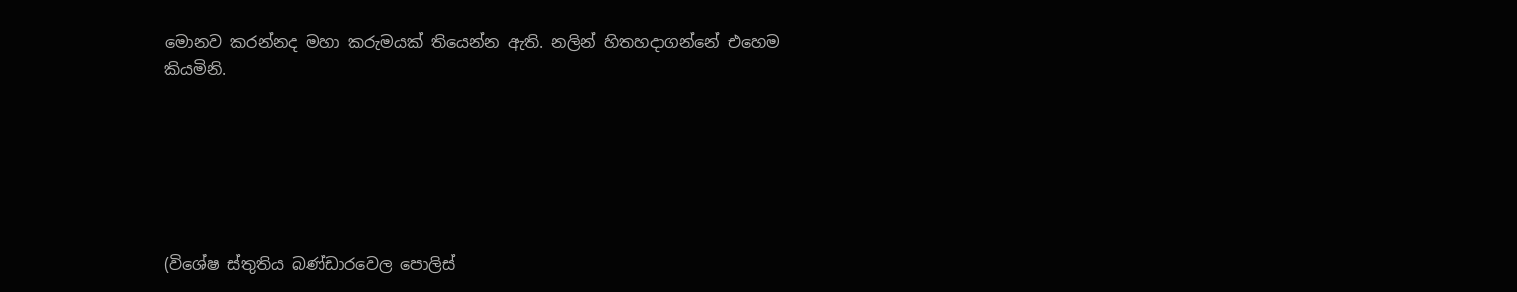මොනව කරන්නද මහා කරුමයක් තියෙන්න ඇති. නලින් හිතහදාගන්නේ එහෙම කියමිනි.






(විශේෂ ස්තුතිය බණ්ඩාරවෙල පොලිස්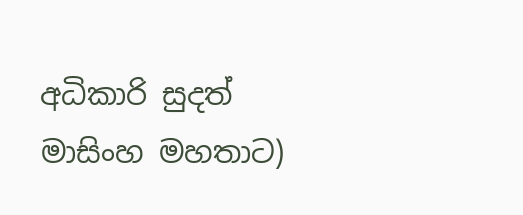අධිකාරි සුදත් මාසිංහ මහතාට)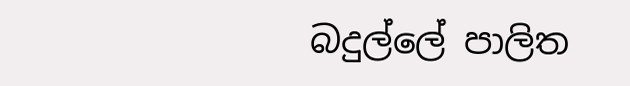බදුල්ලේ පාලිත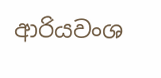ආරියවංශ